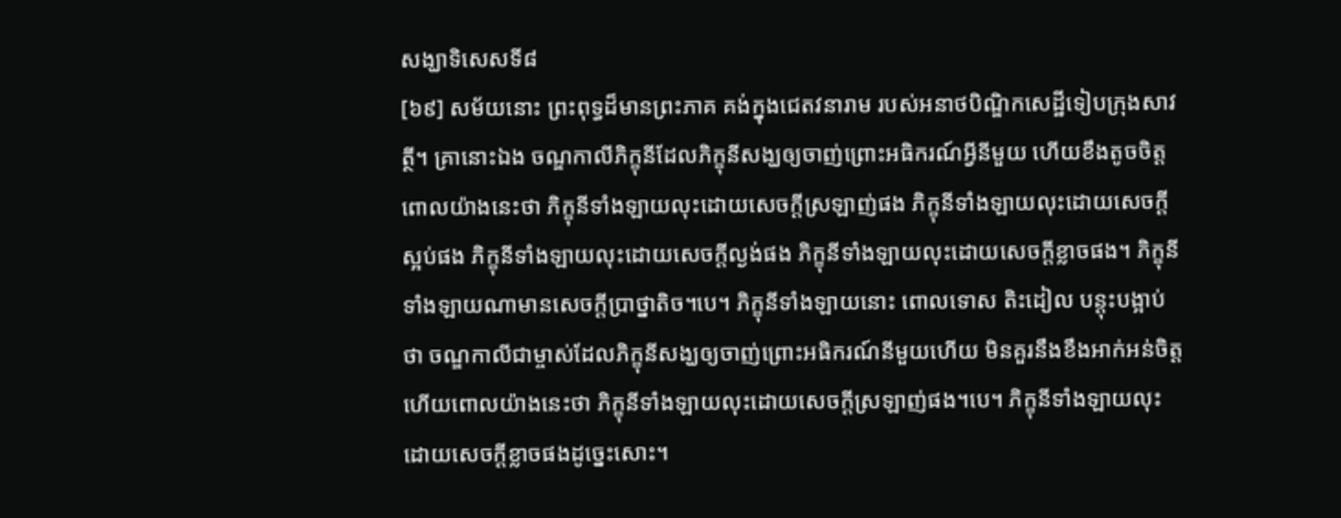សង្ឃាទិសេសទី៨
[៦៩] សម័យនោះ ព្រះពុទ្ធដ៏មានព្រះភាគ គង់ក្នុងជេតវនារាម របស់អនាថបិណ្ឌិកសេដ្ឋីទៀបក្រុងសាវត្ថី។ គ្រានោះឯង ចណ្ឌកាលីភិក្ខុនីដែលភិក្ខុនីសង្ឃឲ្យចាញ់ព្រោះអធិករណ៍អ្វីនីមួយ ហើយខឹងតូចចិត្ត ពោលយ៉ាងនេះថា ភិក្ខុនីទាំងឡាយលុះដោយសេចក្តីស្រឡាញ់ផង ភិក្ខុនីទាំងឡាយលុះដោយសេចក្តីស្អប់ផង ភិក្ខុនីទាំងឡាយលុះដោយសេចក្តីល្ងង់ផង ភិក្ខុនីទាំងឡាយលុះដោយសេចក្តីខ្លាចផង។ ភិក្ខុនីទាំងឡាយណាមានសេចក្តីប្រាថ្នាតិច។បេ។ ភិក្ខុនីទាំងឡាយនោះ ពោលទោស តិះដៀល បន្តុះបង្អាប់ថា ចណ្ឌកាលីជាម្ចាស់ដែលភិក្ខុនីសង្ឃឲ្យចាញ់ព្រោះអធិករណ៍នីមួយហើយ មិនគួរនឹងខឹងអាក់អន់ចិត្ត ហើយពោលយ៉ាងនេះថា ភិក្ខុនីទាំងឡាយលុះដោយសេចក្តីស្រឡាញ់ផង។បេ។ ភិក្ខុនីទាំងឡាយលុះដោយសេចក្តីខ្លាចផងដូច្នេះសោះ។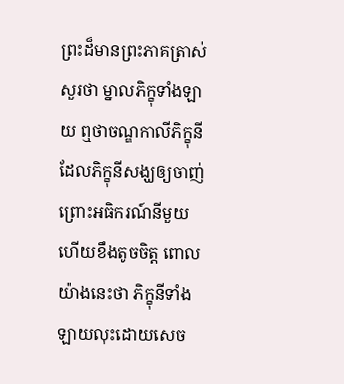ព្រះដ៏មានព្រះភាគត្រាស់សួរថា ម្នាលភិក្ខុទាំងឡាយ ឮថាចណ្ឌកាលីភិក្ខុនី ដែលភិក្ខុនីសង្ឃឲ្យចាញ់ព្រោះអធិករណ៍នីមួយ ហើយខឹងតូចចិត្ត ពោលយ៉ាងនេះថា ភិក្ខុនីទាំងឡាយលុះដោយសេច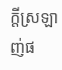ក្តីស្រឡាញ់ផ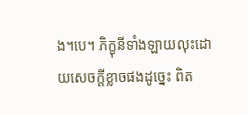ង។បេ។ ភិក្ខុនីទាំងឡាយលុះដោយសេចក្តីខ្លាចផងដូច្នេះ ពិត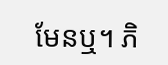មែនឬ។ ភិ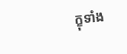ក្ខុទាំង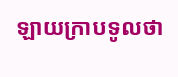ឡាយក្រាបទូលថា